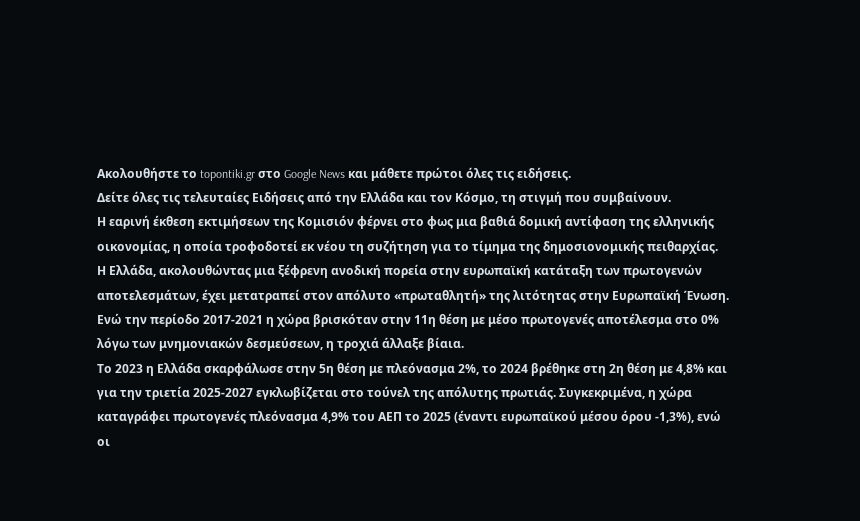Ακολουθήστε το topontiki.gr στο Google News και μάθετε πρώτοι όλες τις ειδήσεις.
Δείτε όλες τις τελευταίες Ειδήσεις από την Ελλάδα και τον Κόσμο, τη στιγμή που συμβαίνουν.
Η εαρινή έκθεση εκτιμήσεων της Κομισιόν φέρνει στο φως μια βαθιά δομική αντίφαση της ελληνικής οικονομίας, η οποία τροφοδοτεί εκ νέου τη συζήτηση για το τίμημα της δημοσιονομικής πειθαρχίας.
Η Ελλάδα, ακολουθώντας μια ξέφρενη ανοδική πορεία στην ευρωπαϊκή κατάταξη των πρωτογενών αποτελεσμάτων, έχει μετατραπεί στον απόλυτο «πρωταθλητή» της λιτότητας στην Ευρωπαϊκή Ένωση. Ενώ την περίοδο 2017-2021 η χώρα βρισκόταν στην 11η θέση με μέσο πρωτογενές αποτέλεσμα στο 0% λόγω των μνημονιακών δεσμεύσεων, η τροχιά άλλαξε βίαια.
Το 2023 η Ελλάδα σκαρφάλωσε στην 5η θέση με πλεόνασμα 2%, το 2024 βρέθηκε στη 2η θέση με 4,8% και για την τριετία 2025-2027 εγκλωβίζεται στο τούνελ της απόλυτης πρωτιάς. Συγκεκριμένα, η χώρα καταγράφει πρωτογενές πλεόνασμα 4,9% του ΑΕΠ το 2025 (έναντι ευρωπαϊκού μέσου όρου -1,3%), ενώ οι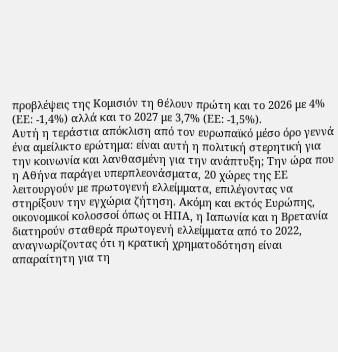προβλέψεις της Κομισιόν τη θέλουν πρώτη και το 2026 με 4% (ΕΕ: -1,4%) αλλά και το 2027 με 3,7% (ΕΕ: -1,5%).
Αυτή η τεράστια απόκλιση από τον ευρωπαϊκό μέσο όρο γεννά ένα αμείλικτο ερώτημα: είναι αυτή η πολιτική στερητική για την κοινωνία και λανθασμένη για την ανάπτυξη; Την ώρα που η Αθήνα παράγει υπερπλεονάσματα, 20 χώρες της ΕΕ λειτουργούν με πρωτογενή ελλείμματα, επιλέγοντας να στηρίξουν την εγχώρια ζήτηση. Ακόμη και εκτός Ευρώπης, οικονομικοί κολοσσοί όπως οι ΗΠΑ, η Ιαπωνία και η Βρετανία διατηρούν σταθερά πρωτογενή ελλείμματα από το 2022, αναγνωρίζοντας ότι η κρατική χρηματοδότηση είναι απαραίτητη για τη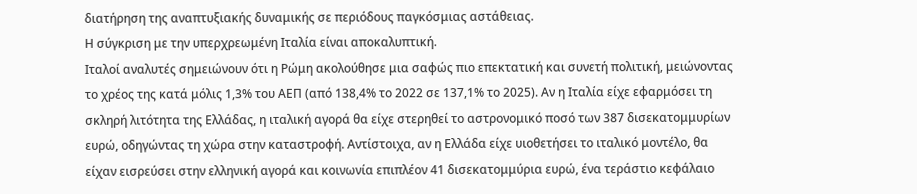διατήρηση της αναπτυξιακής δυναμικής σε περιόδους παγκόσμιας αστάθειας.
Η σύγκριση με την υπερχρεωμένη Ιταλία είναι αποκαλυπτική.
Ιταλοί αναλυτές σημειώνουν ότι η Ρώμη ακολούθησε μια σαφώς πιο επεκτατική και συνετή πολιτική, μειώνοντας το χρέος της κατά μόλις 1,3% του ΑΕΠ (από 138,4% το 2022 σε 137,1% το 2025). Αν η Ιταλία είχε εφαρμόσει τη σκληρή λιτότητα της Ελλάδας, η ιταλική αγορά θα είχε στερηθεί το αστρονομικό ποσό των 387 δισεκατομμυρίων ευρώ, οδηγώντας τη χώρα στην καταστροφή. Αντίστοιχα, αν η Ελλάδα είχε υιοθετήσει το ιταλικό μοντέλο, θα είχαν εισρεύσει στην ελληνική αγορά και κοινωνία επιπλέον 41 δισεκατομμύρια ευρώ, ένα τεράστιο κεφάλαιο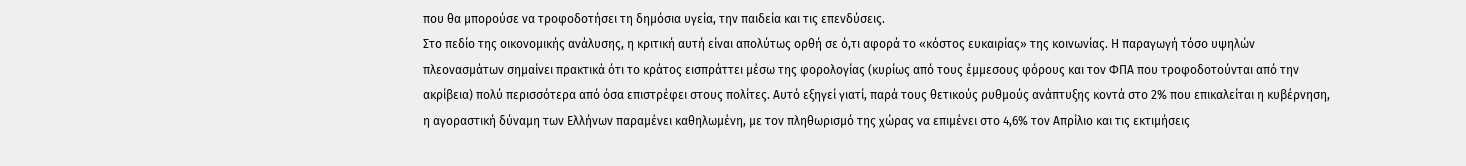που θα μπορούσε να τροφοδοτήσει τη δημόσια υγεία, την παιδεία και τις επενδύσεις.
Στο πεδίο της οικονομικής ανάλυσης, η κριτική αυτή είναι απολύτως ορθή σε ό,τι αφορά το «κόστος ευκαιρίας» της κοινωνίας. Η παραγωγή τόσο υψηλών πλεονασμάτων σημαίνει πρακτικά ότι το κράτος εισπράττει μέσω της φορολογίας (κυρίως από τους έμμεσους φόρους και τον ΦΠΑ που τροφοδοτούνται από την ακρίβεια) πολύ περισσότερα από όσα επιστρέφει στους πολίτες. Αυτό εξηγεί γιατί, παρά τους θετικούς ρυθμούς ανάπτυξης κοντά στο 2% που επικαλείται η κυβέρνηση, η αγοραστική δύναμη των Ελλήνων παραμένει καθηλωμένη, με τον πληθωρισμό της χώρας να επιμένει στο 4,6% τον Απρίλιο και τις εκτιμήσεις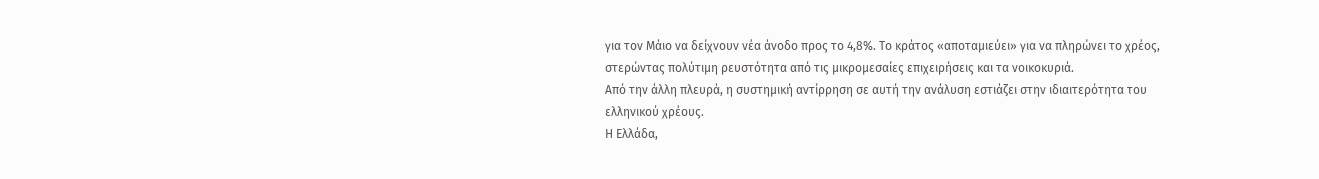για τον Μάιο να δείχνουν νέα άνοδο προς το 4,8%. Το κράτος «αποταμιεύει» για να πληρώνει το χρέος, στερώντας πολύτιμη ρευστότητα από τις μικρομεσαίες επιχειρήσεις και τα νοικοκυριά.
Από την άλλη πλευρά, η συστημική αντίρρηση σε αυτή την ανάλυση εστιάζει στην ιδιαιτερότητα του ελληνικού χρέους.
Η Ελλάδα,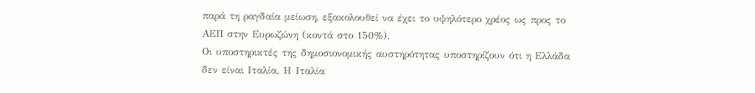παρά τη ραγδαία μείωση, εξακολουθεί να έχει το υψηλότερο χρέος ως προς το ΑΕΠ στην Ευρωζώνη (κοντά στο 150%).
Οι υποστηρικτές της δημοσιονομικής αυστηρότητας υποστηρίζουν ότι η Ελλάδα δεν είναι Ιταλία. Η Ιταλία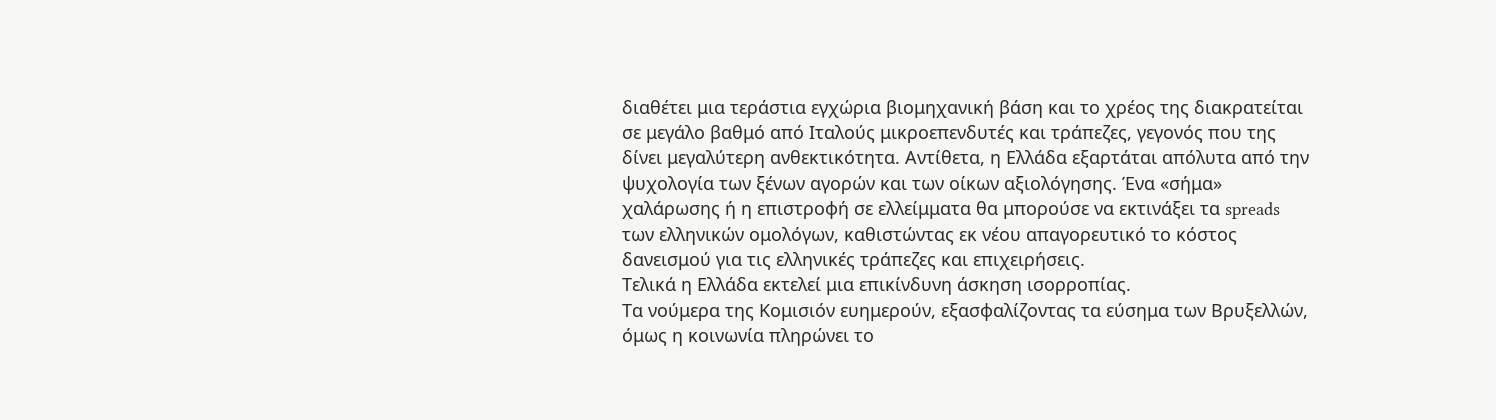διαθέτει μια τεράστια εγχώρια βιομηχανική βάση και το χρέος της διακρατείται σε μεγάλο βαθμό από Ιταλούς μικροεπενδυτές και τράπεζες, γεγονός που της δίνει μεγαλύτερη ανθεκτικότητα. Αντίθετα, η Ελλάδα εξαρτάται απόλυτα από την ψυχολογία των ξένων αγορών και των οίκων αξιολόγησης. Ένα «σήμα» χαλάρωσης ή η επιστροφή σε ελλείμματα θα μπορούσε να εκτινάξει τα spreads των ελληνικών ομολόγων, καθιστώντας εκ νέου απαγορευτικό το κόστος δανεισμού για τις ελληνικές τράπεζες και επιχειρήσεις.
Τελικά η Ελλάδα εκτελεί μια επικίνδυνη άσκηση ισορροπίας.
Τα νούμερα της Κομισιόν ευημερούν, εξασφαλίζοντας τα εύσημα των Βρυξελλών, όμως η κοινωνία πληρώνει το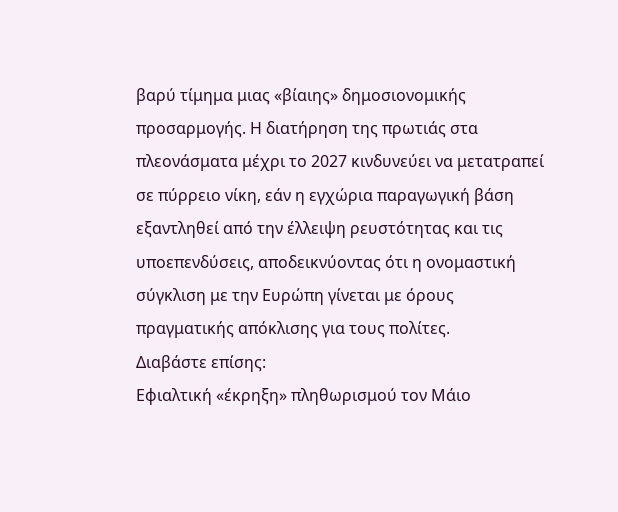βαρύ τίμημα μιας «βίαιης» δημοσιονομικής προσαρμογής. Η διατήρηση της πρωτιάς στα πλεονάσματα μέχρι το 2027 κινδυνεύει να μετατραπεί σε πύρρειο νίκη, εάν η εγχώρια παραγωγική βάση εξαντληθεί από την έλλειψη ρευστότητας και τις υποεπενδύσεις, αποδεικνύοντας ότι η ονομαστική σύγκλιση με την Ευρώπη γίνεται με όρους πραγματικής απόκλισης για τους πολίτες.
Διαβάστε επίσης:
Εφιαλτική «έκρηξη» πληθωρισμού τον Μάιο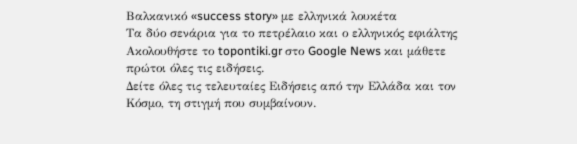Βαλκανικό «success story» με ελληνικά λουκέτα
Τα δύο σενάρια για το πετρέλαιο και ο ελληνικός εφιάλτης
Ακολουθήστε το topontiki.gr στο Google News και μάθετε πρώτοι όλες τις ειδήσεις.
Δείτε όλες τις τελευταίες Ειδήσεις από την Ελλάδα και τον Κόσμο, τη στιγμή που συμβαίνουν.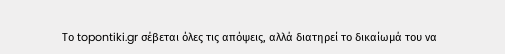Το topontiki.gr σέβεται όλες τις απόψεις, αλλά διατηρεί το δικαίωμά του να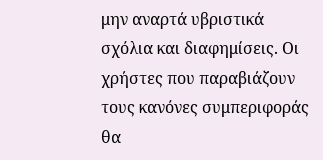μην αναρτά υβριστικά σχόλια και διαφημίσεις. Οι χρήστες που παραβιάζουν τους κανόνες συμπεριφοράς θα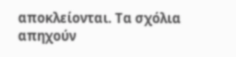αποκλείονται. Τα σχόλια απηχούν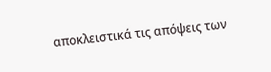αποκλειστικά τις απόψεις των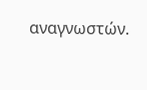αναγνωστών.